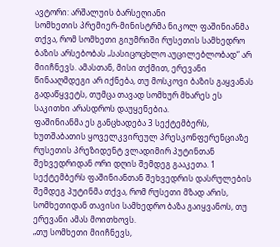ავტორი: არშალუის ბარსეღიანი
სომხეთის პრემიერ-მინისტრმა ნიკოლ ფაშინიანმა თქვა, რომ სომხეთი გიუმრიში რუსეთის სამხედრო ბაზის არსებობას „სასიცოცხლო აუცილებლობად“ არ მიიჩნევს. ამასთან, მისი თქმით, ერევანი წინააღმდეგი არ იქნება, თუ მოსკოვი ბაზის გაყვანას გადაწყვეტს, თუმცა თავად სომხურ მხარეს ეს საკითხი არასდროს დაუყენებია.
ფაშინიანმა ეს განცხადება 3 სექტემბერს, ხუთშაბათის ყოველკვირეულ პრესკონფერენციაზე რუსეთის პრეზიდენტ ვლადიმირ პუტინთან შეხვედრიდან ორი დღის შემდეგ გააკეთა. 1 სექტემბერს ფაშინიანთან შეხვედრის დასრულების შემდეგ პუტინმა თქვა, რომ რუსეთი მზად არის, სომხეთიდან თავისი სამხედრო ბაზა გაიყვანოს, თუ ერევანი ამას მოითხოვს.
„თუ სომხეთი მიიჩნევს,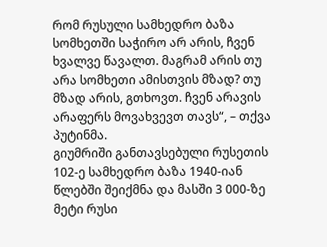რომ რუსული სამხედრო ბაზა სომხეთში საჭირო არ არის, ჩვენ ხვალვე წავალთ. მაგრამ არის თუ არა სომხეთი ამისთვის მზად? თუ მზად არის, გთხოვთ. ჩვენ არავის არაფერს მოვახვევთ თავს“, – თქვა პუტინმა.
გიუმრიში განთავსებული რუსეთის 102-ე სამხედრო ბაზა 1940-იან წლებში შეიქმნა და მასში 3 000-ზე მეტი რუსი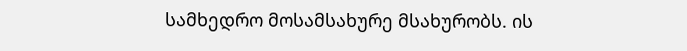სამხედრო მოსამსახურე მსახურობს. ის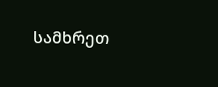სამხრეთ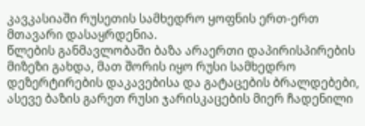კავკასიაში რუსეთის სამხედრო ყოფნის ერთ-ერთ მთავარი დასაყრდენია.
წლების განმავლობაში ბაზა არაერთი დაპირისპირების მიზეზი გახდა, მათ შორის იყო რუსი სამხედრო დეზერტირების დაკავებისა და გატაცების ბრალდებები, ასევე ბაზის გარეთ რუსი ჯარისკაცების მიერ ჩადენილი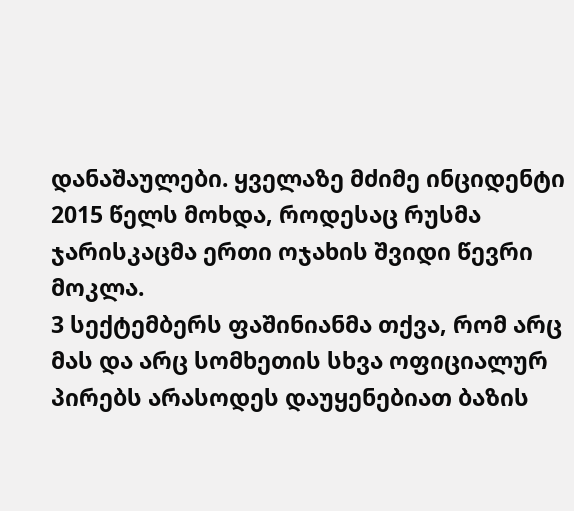დანაშაულები. ყველაზე მძიმე ინციდენტი 2015 წელს მოხდა, როდესაც რუსმა ჯარისკაცმა ერთი ოჯახის შვიდი წევრი მოკლა.
3 სექტემბერს ფაშინიანმა თქვა, რომ არც მას და არც სომხეთის სხვა ოფიციალურ პირებს არასოდეს დაუყენებიათ ბაზის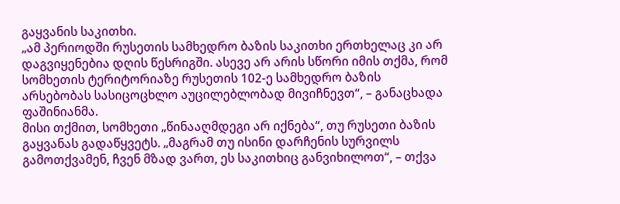გაყვანის საკითხი.
„ამ პერიოდში რუსეთის სამხედრო ბაზის საკითხი ერთხელაც კი არ დაგვიყენებია დღის წესრიგში. ასევე არ არის სწორი იმის თქმა, რომ სომხეთის ტერიტორიაზე რუსეთის 102-ე სამხედრო ბაზის არსებობას სასიცოცხლო აუცილებლობად მივიჩნევთ“, – განაცხადა ფაშინიანმა.
მისი თქმით, სომხეთი „წინააღმდეგი არ იქნება“, თუ რუსეთი ბაზის გაყვანას გადაწყვეტს. „მაგრამ თუ ისინი დარჩენის სურვილს გამოთქვამენ, ჩვენ მზად ვართ, ეს საკითხიც განვიხილოთ“, – თქვა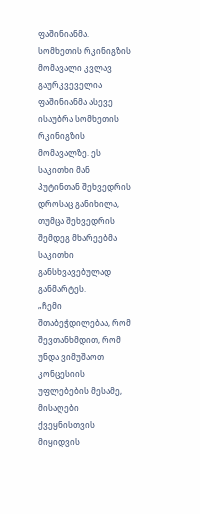ფაშინიანმა.
სომხეთის რკინიგზის მომავალი კვლავ გაურკვეველია
ფაშინიანმა ასევე ისაუბრა სომხეთის რკინიგზის მომავალზე. ეს საკითხი მან პუტინთან შეხვედრის დროსაც განიხილა, თუმცა შეხვედრის შემდეგ მხარეებმა საკითხი განსხვავებულად განმარტეს.
„ჩემი შთაბეჭდილებაა, რომ შევთანხმდით, რომ უნდა ვიმუშაოთ კონცესიის უფლებების მესამე, მისაღები ქვეყნისთვის მიყიდვის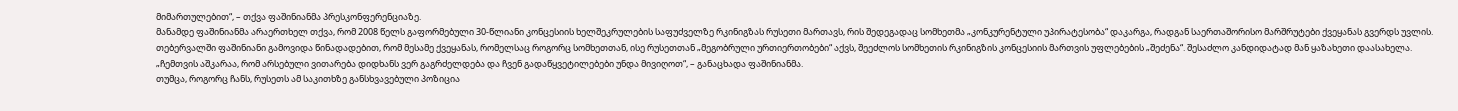მიმართულებით“, – თქვა ფაშინიანმა პრესკონფერენციაზე.
მანამდე ფაშინიანმა არაერთხელ თქვა, რომ 2008 წელს გაფორმებული 30-წლიანი კონცესიის ხელშეკრულების საფუძველზე რკინიგზას რუსეთი მართავს, რის შედეგადაც სომხეთმა „კონკურენტული უპირატესობა“ დაკარგა, რადგან საერთაშორისო მარშრუტები ქვეყანას გვერდს უვლის.
თებერვალში ფაშინიანი გამოვიდა წინადადებით, რომ მესამე ქვეყანას, რომელსაც როგორც სომხეთთან, ისე რუსეთთან „მეგობრული ურთიერთობები“ აქვს, შეეძლოს სომხეთის რკინიგზის კონცესიის მართვის უფლებების „შეძენა“. შესაძლო კანდიდატად მან ყაზახეთი დაასახელა.
„ჩემთვის აშკარაა, რომ არსებული ვითარება დიდხანს ვერ გაგრძელდება და ჩვენ გადაწყვეტილებები უნდა მივიღოთ“, – განაცხადა ფაშინიანმა.
თუმცა, როგორც ჩანს, რუსეთს ამ საკითხზე განსხვავებული პოზიცია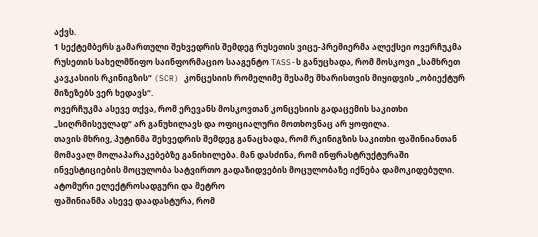აქვს.
1 სექტემბერს გამართული შეხვედრის შემდეგ რუსეთის ვიცე-პრემიერმა ალექსეი ოვერჩუკმა რუსეთის სახელმწიფო საინფორმაციო სააგენტო TASS-ს განუცხადა, რომ მოსკოვი „სამხრეთ კავკასიის რკინიგზის“ (SCR) კონცესიის რომელიმე მესამე მხარისთვის მიყიდვის „ობიექტურ მიზეზებს ვერ ხედავს“.
ოვერჩუკმა ასევე თქვა, რომ ერევანს მოსკოვთან კონცესიის გადაცემის საკითხი „სიღრმისეულად“ არ განუხილავს და ოფიციალური მოთხოვნაც არ ყოფილა.
თავის მხრივ, პუტინმა შეხვედრის შემდეგ განაცხადა, რომ რკინიგზის საკითხი ფაშინიანთან მომავალ მოლაპარაკებებზე განიხილება. მან დასძინა, რომ ინფრასტრუქტურაში ინვესტიციების მოცულობა სატვირთო გადაზიდვების მოცულობაზე იქნება დამოკიდებული.
ატომური ელექტროსადგური და მეტრო
ფაშინიანმა ასევე დაადასტურა, რომ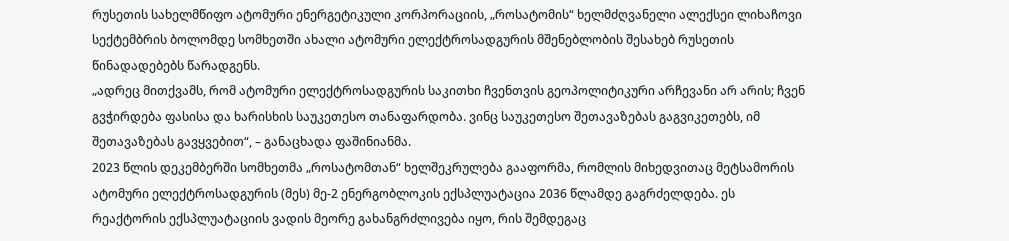რუსეთის სახელმწიფო ატომური ენერგეტიკული კორპორაციის, „როსატომის“ ხელმძღვანელი ალექსეი ლიხაჩოვი სექტემბრის ბოლომდე სომხეთში ახალი ატომური ელექტროსადგურის მშენებლობის შესახებ რუსეთის წინადადებებს წარადგენს.
„ადრეც მითქვამს, რომ ატომური ელექტროსადგურის საკითხი ჩვენთვის გეოპოლიტიკური არჩევანი არ არის; ჩვენ გვჭირდება ფასისა და ხარისხის საუკეთესო თანაფარდობა. ვინც საუკეთესო შეთავაზებას გაგვიკეთებს, იმ შეთავაზებას გავყვებით“, – განაცხადა ფაშინიანმა.
2023 წლის დეკემბერში სომხეთმა „როსატომთან“ ხელშეკრულება გააფორმა, რომლის მიხედვითაც მეტსამორის ატომური ელექტროსადგურის (მეს) მე-2 ენერგობლოკის ექსპლუატაცია 2036 წლამდე გაგრძელდება. ეს რეაქტორის ექსპლუატაციის ვადის მეორე გახანგრძლივება იყო, რის შემდეგაც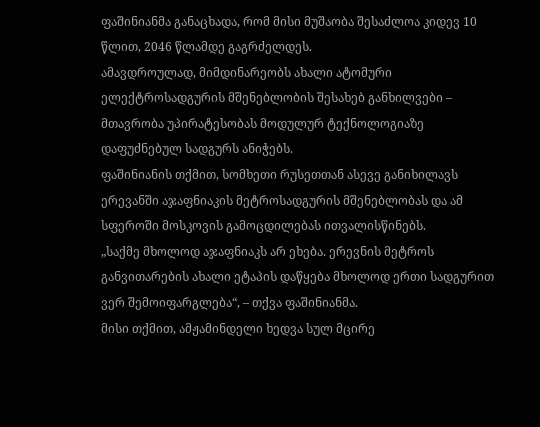ფაშინიანმა განაცხადა, რომ მისი მუშაობა შესაძლოა კიდევ 10 წლით, 2046 წლამდე გაგრძელდეს.
ამავდროულად, მიმდინარეობს ახალი ატომური ელექტროსადგურის მშენებლობის შესახებ განხილვები – მთავრობა უპირატესობას მოდულურ ტექნოლოგიაზე დაფუძნებულ სადგურს ანიჭებს.
ფაშინიანის თქმით, სომხეთი რუსეთთან ასევე განიხილავს ერევანში აჯაფნიაკის მეტროსადგურის მშენებლობას და ამ სფეროში მოსკოვის გამოცდილებას ითვალისწინებს.
„საქმე მხოლოდ აჯაფნიაკს არ ეხება. ერევნის მეტროს განვითარების ახალი ეტაპის დაწყება მხოლოდ ერთი სადგურით ვერ შემოიფარგლება“, – თქვა ფაშინიანმა.
მისი თქმით, ამჟამინდელი ხედვა სულ მცირე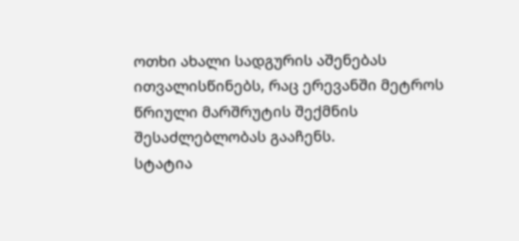ოთხი ახალი სადგურის აშენებას ითვალისწინებს, რაც ერევანში მეტროს წრიული მარშრუტის შექმნის შესაძლებლობას გააჩენს.
სტატია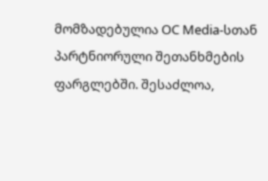მომზადებულია OC Media-სთან პარტნიორული შეთანხმების ფარგლებში. შესაძლოა,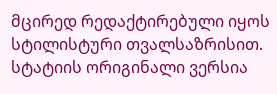მცირედ რედაქტირებული იყოს სტილისტური თვალსაზრისით. სტატიის ორიგინალი ვერსია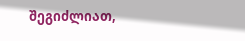შეგიძლიათ,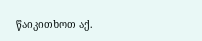წაიკითხოთ აქ.